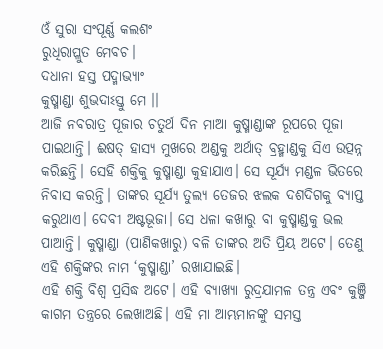ଓଁ ସୁରା ସଂପୂର୍ଣ୍ଣ କଲଶଂ
ରୁଧିରାପ୍ଳୁତ ମେବଚ।
ଦଧାନା ହସ୍ତ ପଦ୍ମାଭ୍ୟାଂ
କୁଷ୍ମାଣ୍ଡା ଶୁଭଦାଽସ୍ତୁ ମେ ।।
ଆଜି ନବରାତ୍ର ପୂଜାର ଚତୁର୍ଥ ଦିନ ମାଆ କୁଷ୍ମାଣ୍ଡାଙ୍କ ରୂପରେ ପୂଜା ପାଇଥାନ୍ତି। ଈଷତ୍ ହାସ୍ୟ ମୁଖରେ ଅଣ୍ଡକୁ ଅର୍ଥାତ୍ ବ୍ରହ୍ମାଣ୍ଡକୁ ସିଏ ଉତ୍ପନ୍ନ କରିଛନ୍ତି। ସେହି ଶକ୍ତିକୁ କୁଷ୍ମାଣ୍ଡା କୁହାଯାଏ। ସେ ସୂର୍ଯ୍ୟ ମଣ୍ଡଳ ଭିତରେ ନିବାସ କରନ୍ତି। ତାଙ୍କର ସୂର୍ଯ୍ୟ ତୁଲ୍ୟ ତେଜର ଝଲକ ଦଶଦିଗକୁ ବ୍ୟାପ୍ତ କରୁଥାଏ। ଦେବୀ ଅଷ୍ଟଭୂଜା। ସେ ଧଳା କଖାରୁ ବା କୁଷ୍ମାଣ୍ଡକୁ ଭଲ ପାଆନ୍ତି। କୁଷ୍ମାଣ୍ଡା (ପାଣିକଖାରୁ) ବଳି ତାଙ୍କର ଅତି ପ୍ରିୟ ଅଟେ। ତେଣୁ ଏହି ଶକ୍ତିଙ୍କର ନାମ ‘କୁଷ୍ମାଣ୍ଡା’ ରଖାଯାଇଛି।
ଏହି ଶକ୍ତି ବିଶ୍ଵ ପ୍ରସିଦ୍ଧ ଅଟେ। ଏହି ବ୍ୟାଖ୍ୟା ରୁଦ୍ରଯାମଳ ତନ୍ତ୍ର ଏବଂ କୁଞ୍ଜି କାଗମ ତନ୍ତ୍ରରେ ଲେଖାଅଛି। ଏହି ମା ଆମ୍ଭମାନଙ୍କୁ ସମସ୍ତ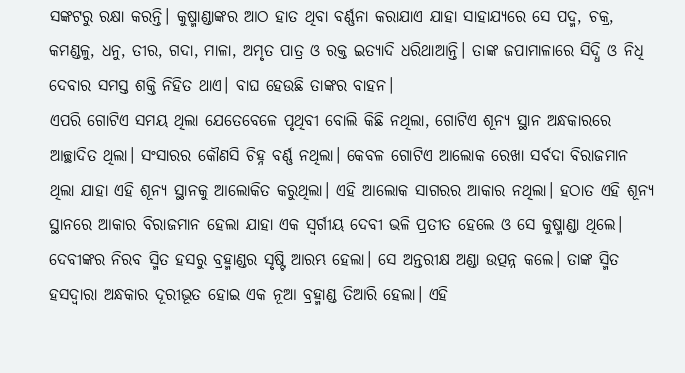ସଙ୍କଟରୁ ରକ୍ଷା କରନ୍ତି। କୁଷ୍ମାଣ୍ଡାଙ୍କର ଆଠ ହାତ ଥିବା ବର୍ଣ୍ଣନା କରାଯାଏ ଯାହା ସାହାଯ୍ୟରେ ସେ ପଦ୍ମ, ଚକ୍ର, କମଣ୍ଡଳୁ, ଧନୁ, ତୀର, ଗଦା, ମାଳା, ଅମୃତ ପାତ୍ର ଓ ରକ୍ତ ଇତ୍ୟାଦି ଧରିଥାଆନ୍ତି। ତାଙ୍କ ଜପାମାଳାରେ ସିଦ୍ଧି ଓ ନିଧି ଦେବାର ସମସ୍ତ ଶକ୍ତି ନିହିତ ଥାଏ। ବାଘ ହେଉଛି ତାଙ୍କର ବାହନ।
ଏପରି ଗୋଟିଏ ସମୟ ଥିଲା ଯେତେବେଳେ ପୃଥିବୀ ବୋଲି କିଛି ନଥିଲା, ଗୋଟିଏ ଶୂନ୍ୟ ସ୍ଥାନ ଅନ୍ଧକାରରେ ଆଚ୍ଛାଦିତ ଥିଲା। ସଂସାରର କୌଣସି ଚିହ୍ନ ବର୍ଣ୍ଣ ନଥିଲା। କେବଳ ଗୋଟିଏ ଆଲୋକ ରେଖା ସର୍ବଦା ବିରାଜମାନ ଥିଲା ଯାହା ଏହି ଶୂନ୍ୟ ସ୍ଥାନକୁ ଆଲୋକିତ କରୁଥିଲା। ଏହି ଆଲୋକ ସାଗରର ଆକାର ନଥିଲା। ହଠାତ ଏହି ଶୂନ୍ୟ ସ୍ଥାନରେ ଆକାର ବିରାଜମାନ ହେଲା ଯାହା ଏକ ସ୍ୱର୍ଗୀୟ ଦେବୀ ଭଳି ପ୍ରତୀତ ହେଲେ ଓ ସେ କୁଷ୍ମାଣ୍ଡା ଥିଲେ।
ଦେବୀଙ୍କର ନିରବ ସ୍ମିତ ହସରୁ ବ୍ରହ୍ମାଣ୍ଡର ସୃଷ୍ଟି ଆରମ୍ଭ ହେଲା। ସେ ଅନ୍ତରୀକ୍ଷ ଅଣ୍ଡା ଉତ୍ପନ୍ନ କଲେ। ତାଙ୍କ ସ୍ମିତ ହସଦ୍ୱାରା ଅନ୍ଧକାର ଦୂରୀଭୂତ ହୋଇ ଏକ ନୂଆ ବ୍ରହ୍ମାଣ୍ଡ ତିଆରି ହେଲା। ଏହି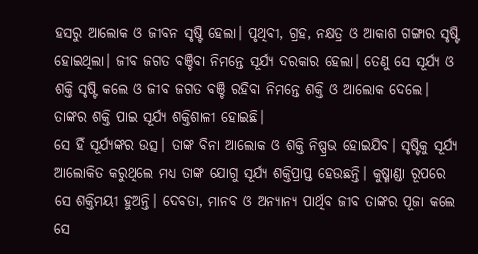ହସରୁ ଆଲୋକ ଓ ଜୀବନ ସୃଷ୍ଟି ହେଲା। ପୃଥିବୀ, ଗ୍ରହ, ନକ୍ଷତ୍ର ଓ ଆକାଶ ଗଙ୍ଗାର ସୃଷ୍ଟି ହୋଇଥିଲା। ଜୀବ ଜଗତ ବଞ୍ଚିବା ନିମନ୍ତେ ସୂର୍ଯ୍ୟ ଦରକାର ହେଲା। ତେଣୁ ସେ ସୂର୍ଯ୍ୟ ଓ ଶକ୍ତି ସୃଷ୍ଟି କଲେ ଓ ଜୀବ ଜଗତ ବଞ୍ଚି ରହିବା ନିମନ୍ତେ ଶକ୍ତି ଓ ଆଲୋକ ଦେଲେ। ତାଙ୍କର ଶକ୍ତି ପାଇ ସୂର୍ଯ୍ୟ ଶକ୍ତିଶାଳୀ ହୋଇଛି।
ସେ ହିଁ ସୂର୍ଯ୍ୟଙ୍କର ଉତ୍ସ। ତାଙ୍କ ବିନା ଆଲୋକ ଓ ଶକ୍ତି ନିଷ୍ପ୍ରଭ ହୋଇଯିବ। ସୃଷ୍ଟିକୁ ସୂର୍ଯ୍ୟ ଆଲୋକିତ କରୁଥିଲେ ମଧ୍ୟ ତାଙ୍କ ଯୋଗୁ ସୂର୍ଯ୍ୟ ଶକ୍ତିପ୍ରାପ୍ତ ହେଉଛନ୍ତି। କୁଷ୍ମାଣ୍ଡା ରୂପରେ ସେ ଶକ୍ତିମୟୀ ହୁଅନ୍ତି। ଦେବତା, ମାନବ ଓ ଅନ୍ୟାନ୍ୟ ପାର୍ଥିବ ଜୀବ ତାଙ୍କର ପୂଜା କଲେ ସେ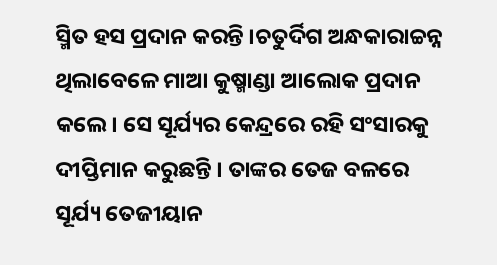ସ୍ମିତ ହସ ପ୍ରଦାନ କରନ୍ତି ।ଚତୁର୍ଦିଗ ଅନ୍ଧକାରାଚ୍ଚନ୍ନ ଥିଲାବେଳେ ମାଆ କୁଷ୍ମାଣ୍ଡା ଆଲୋକ ପ୍ରଦାନ କଲେ। ସେ ସୂର୍ଯ୍ୟର କେନ୍ଦ୍ରରେ ରହି ସଂସାରକୁ ଦୀପ୍ତିମାନ କରୁଛନ୍ତି । ତାଙ୍କର ତେଜ ବଳରେ ସୂର୍ଯ୍ୟ ତେଜୀୟାନ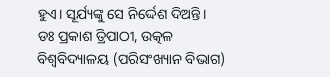ହୁଏ। ସୂର୍ଯ୍ୟଙ୍କୁ ସେ ନିର୍ଦ୍ଦେଶ ଦିଅନ୍ତି।
ଡଃ ପ୍ରକାଶ ତ୍ରିପାଠୀ, ଉତ୍କଳ ବିଶ୍ୱବିଦ୍ୟାଳୟ (ପରିସଂଖ୍ୟାନ ବିଭାଗ)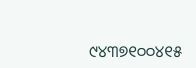୯୪୩୭୧୦୦୪୧୫